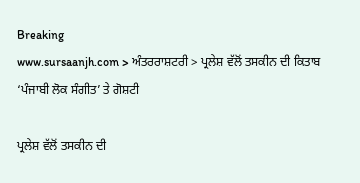Breaking
www.sursaanjh.com > ਅੰਤਰਰਾਸ਼ਟਰੀ > ਪ੍ਰਲੇਸ਼ ਵੱਲੋਂ ਤਸਕੀਨ ਦੀ ਕਿਤਾਬ ‘ਪੰਜਾਬੀ ਲੋਕ ਸੰਗੀਤ’ ਤੇ ਗੋਸ਼ਟੀ

ਪ੍ਰਲੇਸ਼ ਵੱਲੋਂ ਤਸਕੀਨ ਦੀ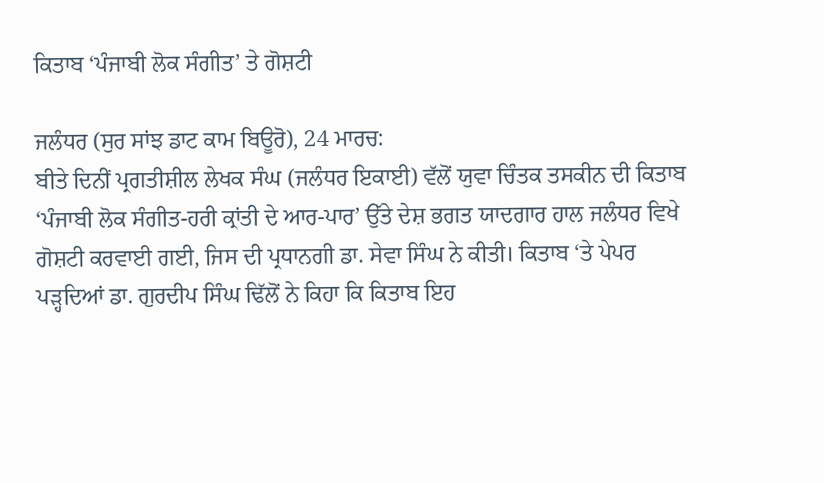ਕਿਤਾਬ ‘ਪੰਜਾਬੀ ਲੋਕ ਸੰਗੀਤ’ ਤੇ ਗੋਸ਼ਟੀ

ਜਲੰਧਰ (ਸੁਰ ਸਾਂਝ ਡਾਟ ਕਾਮ ਬਿਊਰੋ), 24 ਮਾਰਚ:
ਬੀਤੇ ਦਿਨੀਂ ਪ੍ਰਗਤੀਸ਼ੀਲ ਲੇਖਕ ਸੰਘ (ਜਲੰਧਰ ਇਕਾਈ) ਵੱਲੋਂ ਯੁਵਾ ਚਿੰਤਕ ਤਸਕੀਨ ਦੀ ਕਿਤਾਬ ‘ਪੰਜਾਬੀ ਲੋਕ ਸੰਗੀਤ-ਹਰੀ ਕ੍ਰਾਂਤੀ ਦੇ ਆਰ-ਪਾਰ’ ਉੱਤੇ ਦੇਸ਼ ਭਗਤ ਯਾਦਗਾਰ ਹਾਲ ਜਲੰਧਰ ਵਿਖੇ ਗੋਸ਼ਟੀ ਕਰਵਾਈ ਗਈ, ਜਿਸ ਦੀ ਪ੍ਰਧਾਨਗੀ ਡਾ. ਸੇਵਾ ਸਿੰਘ ਨੇ ਕੀਤੀ। ਕਿਤਾਬ ‘ਤੇ ਪੇਪਰ ਪੜ੍ਹਦਿਆਂ ਡਾ. ਗੁਰਦੀਪ ਸਿੰਘ ਢਿੱਲੋਂ ਨੇ ਕਿਹਾ ਕਿ ਕਿਤਾਬ ਇਹ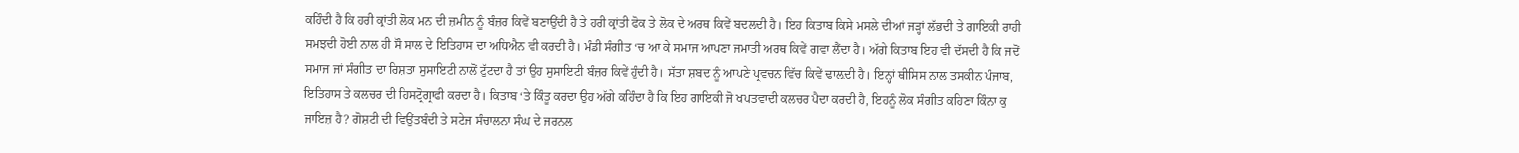ਕਹਿੰਦੀ ਹੈ ਕਿ ਹਰੀ ਕ੍ਰਾਂਤੀ ਲੋਕ ਮਨ ਦੀ ਜ਼ਮੀਨ ਨੂੰ ਬੰਜ਼ਰ ਕਿਵੇਂ ਬਣਾਉਂਦੀ ਹੈ ਤੇ ਹਰੀ ਕ੍ਰਾਂਤੀ ਫੋਕ ਤੇ ਲੋਕ ਦੇ ਅਰਥ ਕਿਵੇਂ ਬਦਲਦੀ ਹੈ। ਇਹ ਕਿਤਾਬ ਕਿਸੇ ਮਸਲੇ ਦੀਆਂ ਜੜ੍ਹਾਂ ਲੱਭਦੀ ਤੇ ਗਾਇਕੀ ਰਾਹੀ ਸਮਝਦੀ ਹੋਈ ਨਾਲ ਹੀ ਸੌ ਸਾਲ ਦੇ ਇਤਿਹਾਸ ਦਾ ਅਧਿਐਨ ਵੀ ਕਰਦੀ ਹੈ। ਮੰਡੀ ਸੰਗੀਤ ‘ਚ ਆ ਕੇ ਸਮਾਜ ਆਪਣਾ ਜਮਾਤੀ ਅਰਥ ਕਿਵੇਂ ਗਵਾ ਲੈਂਦਾ ਹੈ। ਅੱਗੇ ਕਿਤਾਬ ਇਹ ਵੀ ਦੱਸਦੀ ਹੈ ਕਿ ਜਦੋਂ ਸਮਾਜ ਜਾਂ ਸੰਗੀਤ ਦਾ ਰਿਸ਼ਤਾ ਸੁਸਾਇਟੀ ਨਾਲੋਂ ਟੁੱਟਦਾ ਹੈ ਤਾਂ ਉਹ ਸੁਸਾਇਟੀ ਬੰਜ਼ਰ ਕਿਵੇਂ ਹੁੰਦੀ ਹੈ। ਸੱਤਾ ਸ਼ਬਦ ਨੂੰ ਆਪਣੇ ਪ੍ਰਵਚਨ ਵਿੱਚ ਕਿਵੇਂ ਢਾਲ਼ਦੀ ਹੈ। ਇਨ੍ਹਾਂ ਥੀਸਿਸ ਨਾਲ ਤਸਕੀਨ ਪੰਜਾਬ, ਇਤਿਹਾਸ ਤੇ ਕਲਚਰ ਦੀ ਹਿਸਟ੍ਰੋਗ੍ਰਾਫੀ ਕਰਦਾ ਹੈ। ਕਿਤਾਬ ‘ਤੇ ਕਿੰਤੂ ਕਰਦਾ ਉਹ ਅੱਗੇ ਕਹਿੰਦਾ ਹੈ ਕਿ ਇਹ ਗਾਇਕੀ ਜੋ ਖਪਤਵਾਦੀ ਕਲਚਰ ਪੈਦਾ ਕਰਦੀ ਹੈ, ਇਹਨੂੰ ਲੋਕ ਸੰਗੀਤ ਕਹਿਣਾ ਕਿੰਨਾ ਕੁ ਜਾਇਜ਼ ਹੈ? ਗੋਸ਼ਟੀ ਦੀ ਵਿਉਂਤਬੰਦੀ ਤੇ ਸਟੇਜ ਸੰਚਾਲਨਾ ਸੰਘ ਦੇ ਜਰਨਲ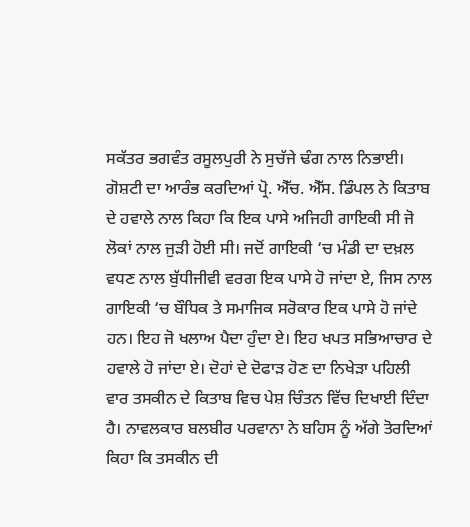ਸਕੱਤਰ ਭਗਵੰਤ ਰਸੂਲਪੁਰੀ ਨੇ ਸੁਚੱਜੇ ਢੰਗ ਨਾਲ ਨਿਭਾਈ।
ਗੋਸ਼ਟੀ ਦਾ ਆਰੰਭ ਕਰਦਿਆਂ ਪ੍ਰੋ. ਐੱਚ. ਐੱਸ. ਡਿੰਪਲ ਨੇ ਕਿਤਾਬ ਦੇ ਹਵਾਲੇ ਨਾਲ ਕਿਹਾ ਕਿ ਇਕ ਪਾਸੇ ਅਜਿਹੀ ਗਾਇਕੀ ਸੀ ਜੋ ਲੋਕਾਂ ਨਾਲ ਜੁੜੀ ਹੋਈ ਸੀ। ਜਦੋਂ ਗਾਇਕੀ ‘ਚ ਮੰਡੀ ਦਾ ਦਖ਼ਲ ਵਧਣ ਨਾਲ ਬੁੱਧੀਜੀਵੀ ਵਰਗ ਇਕ ਪਾਸੇ ਹੋ ਜਾਂਦਾ ਏ, ਜਿਸ ਨਾਲ ਗਾਇਕੀ ‘ਚ ਬੌਧਿਕ ਤੇ ਸਮਾਜਿਕ ਸਰੋਕਾਰ ਇਕ ਪਾਸੇ ਹੋ ਜਾਂਦੇ ਹਨ। ਇਹ ਜੋ ਖਲਾਅ ਪੈਦਾ ਹੁੰਦਾ ਏ। ਇਹ ਖਪਤ ਸਭਿਆਚਾਰ ਦੇ ਹਵਾਲੇ ਹੋ ਜਾਂਦਾ ਏ। ਦੋਹਾਂ ਦੇ ਦੋਫਾੜ ਹੋਣ ਦਾ ਨਿਖੇੜਾ ਪਹਿਲੀ ਵਾਰ ਤਸਕੀਨ ਦੇ ਕਿਤਾਬ ਵਿਚ ਪੇਸ਼ ਚਿੰਤਨ ਵਿੱਚ ਦਿਖਾਈ ਦਿੰਦਾ ਹੈ। ਨਾਵਲਕਾਰ ਬਲਬੀਰ ਪਰਵਾਨਾ ਨੇ ਬਹਿਸ ਨੂੰ ਅੱਗੇ ਤੋਰਦਿਆਂ ਕਿਹਾ ਕਿ ਤਸਕੀਨ ਦੀ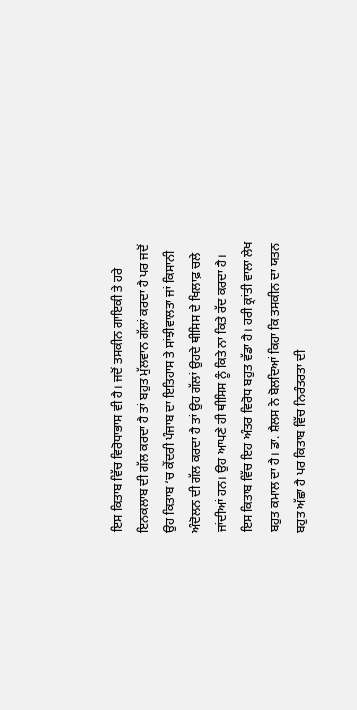ਇਸ ਕਿਤਾਬ ਵਿੱਚ ਵਿਰੋਧਾਭਾਸ ਵੀ ਹੈ। ਜਦੋਂ ਤਸਕੀਨ ਗਾਇਕੀ ਤੇ ਹਰੇ ਇਨਕਲਾਬ ਦੀ ਗੱਲ ਕਰਦਾ ਹੈ ਤਾਂ ਬਹੁਤ ਮੁੱਲਵਾਨ ਗੱਲਾਂ ਕਰਦਾ ਹੈ ਪਰ ਜਦੋਂ ਉਹ ਕਿਤਾਬ ‘ਚ ਕੇਂਦਰੀ ਪੰਜਾਬ ਦਾ ਇਤਿਹਾਸ ਤੇ ਸਾਂਝੀਵਾਲਤਾ ਜਾਂ ਕਿਸਾਨੀ ਅੰਦੋਲਨ ਦੀ ਗੱਲ ਕਰਦਾ ਹੈ ਤਾਂ ਉਹ ਗੱਲਾਂ ਉਹਦੇ ਥੀਸਿਸ ਦੇ ਖਿਲਾਫ਼ ਚਲੇ ਜਾਂਦੀਆਂ ਹਨ। ਉਹ ਆਪਣੇ ਹੀ ਥੀਸਿਸ ਨੂੰ ਕਿਤੇ ਨਾ ਕਿਤੇ ਰੱਦ ਕਰਦਾ ਹੈ। ਇਸ ਕਿਤਾਬ ਵਿੱਚ ਇਹ ਅੰਤਰ ਵਿਰੋਧ ਬਹੁਤ ਵੱਡਾ ਹੈ। ਹਰੀ ਕ੍ਰਾਂਤੀ ਵਾਲਾ ਲੇਖ ਬਹੁਤ ਕਮਾਲ ਦਾ ਹੈ। ਡਾ. ਸ਼ੈਲਸ ਨੇ ਬੋਲਦਿਆਂ ਕਿਹਾ ਕਿ ਤਸਕੀਨ ਦਾ ਯਤਨ ਬਹੁਤ ਅੱਛਾ ਹੈ ਪਰ ਕਿਤਾਬ ਵਿੱਚ ਨਿਰੰਤਰਤਾ ਦੀ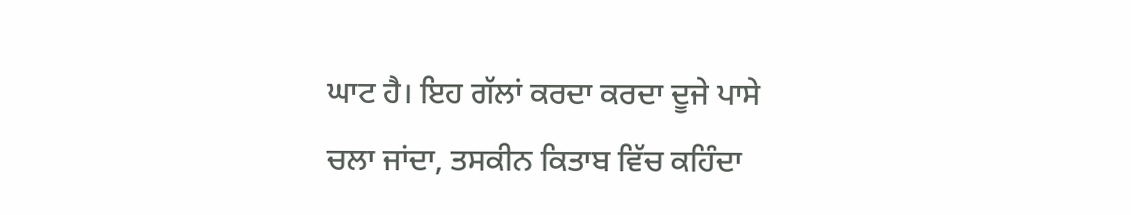ਘਾਟ ਹੈ। ਇਹ ਗੱਲਾਂ ਕਰਦਾ ਕਰਦਾ ਦੂਜੇ ਪਾਸੇ ਚਲਾ ਜਾਂਦਾ, ਤਸਕੀਨ ਕਿਤਾਬ ਵਿੱਚ ਕਹਿੰਦਾ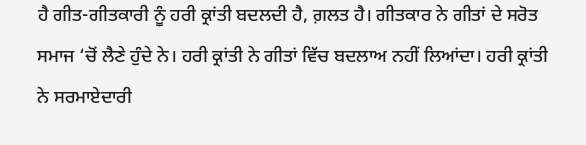ਹੈ ਗੀਤ-ਗੀਤਕਾਰੀ ਨੂੰ ਹਰੀ ਕ੍ਰਾਂਤੀ ਬਦਲਦੀ ਹੈ, ਗ਼ਲਤ ਹੈ। ਗੀਤਕਾਰ ਨੇ ਗੀਤਾਂ ਦੇ ਸਰੋਤ ਸਮਾਜ ‘ਚੋਂ ਲੈਣੇ ਹੁੰਦੇ ਨੇ। ਹਰੀ ਕ੍ਰਾਂਤੀ ਨੇ ਗੀਤਾਂ ਵਿੱਚ ਬਦਲਾਅ ਨਹੀਂ ਲਿਆਂਦਾ। ਹਰੀ ਕ੍ਰਾਂਤੀ ਨੇ ਸਰਮਾਏਦਾਰੀ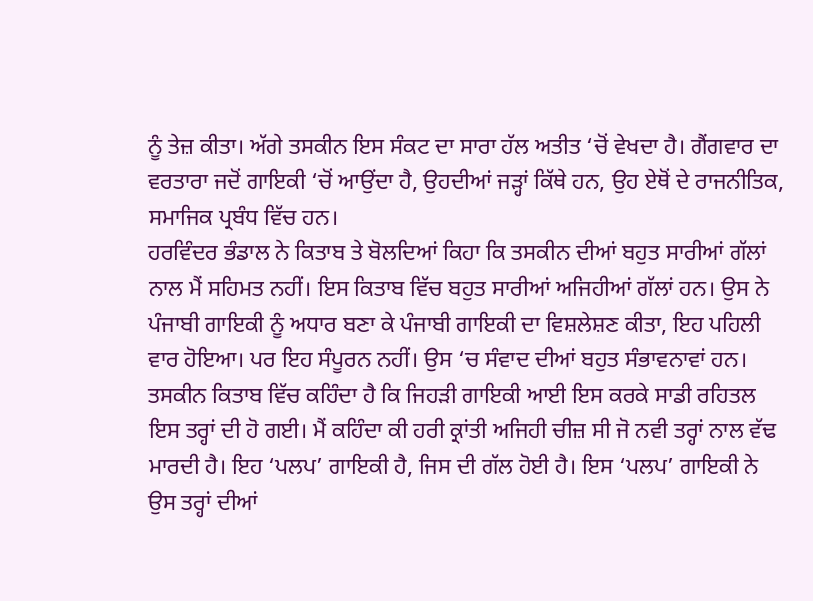ਨੂੰ ਤੇਜ਼ ਕੀਤਾ। ਅੱਗੇ ਤਸਕੀਨ ਇਸ ਸੰਕਟ ਦਾ ਸਾਰਾ ਹੱਲ ਅਤੀਤ ‘ਚੋਂ ਵੇਖਦਾ ਹੈ। ਗੈਂਗਵਾਰ ਦਾ ਵਰਤਾਰਾ ਜਦੋਂ ਗਾਇਕੀ ‘ਚੋਂ ਆਉਂਦਾ ਹੈ, ਉਹਦੀਆਂ ਜੜ੍ਹਾਂ ਕਿੱਥੇ ਹਨ, ਉਹ ਏਥੋਂ ਦੇ ਰਾਜਨੀਤਿਕ, ਸਮਾਜਿਕ ਪ੍ਰਬੰਧ ਵਿੱਚ ਹਨ।
ਹਰਵਿੰਦਰ ਭੰਡਾਲ ਨੇ ਕਿਤਾਬ ਤੇ ਬੋਲਦਿਆਂ ਕਿਹਾ ਕਿ ਤਸਕੀਨ ਦੀਆਂ ਬਹੁਤ ਸਾਰੀਆਂ ਗੱਲਾਂ ਨਾਲ ਮੈਂ ਸਹਿਮਤ ਨਹੀਂ। ਇਸ ਕਿਤਾਬ ਵਿੱਚ ਬਹੁਤ ਸਾਰੀਆਂ ਅਜਿਹੀਆਂ ਗੱਲਾਂ ਹਨ। ਉਸ ਨੇ ਪੰਜਾਬੀ ਗਾਇਕੀ ਨੂੰ ਅਧਾਰ ਬਣਾ ਕੇ ਪੰਜਾਬੀ ਗਾਇਕੀ ਦਾ ਵਿਸ਼ਲੇਸ਼ਣ ਕੀਤਾ, ਇਹ ਪਹਿਲੀ ਵਾਰ ਹੋਇਆ। ਪਰ ਇਹ ਸੰਪੂਰਨ ਨਹੀਂ। ਉਸ ‘ਚ ਸੰਵਾਦ ਦੀਆਂ ਬਹੁਤ ਸੰਭਾਵਨਾਵਾਂ ਹਨ। ਤਸਕੀਨ ਕਿਤਾਬ ਵਿੱਚ ਕਹਿੰਦਾ ਹੈ ਕਿ ਜਿਹੜੀ ਗਾਇਕੀ ਆਈ ਇਸ ਕਰਕੇ ਸਾਡੀ ਰਹਿਤਲ ਇਸ ਤਰ੍ਹਾਂ ਦੀ ਹੋ ਗਈ। ਮੈਂ ਕਹਿੰਦਾ ਕੀ ਹਰੀ ਕ੍ਰਾਂਤੀ ਅਜਿਹੀ ਚੀਜ਼ ਸੀ ਜੋ ਨਵੀ ਤਰ੍ਹਾਂ ਨਾਲ ਵੱਢ ਮਾਰਦੀ ਹੈ। ਇਹ ‘ਪਲਪ’ ਗਾਇਕੀ ਹੈ, ਜਿਸ ਦੀ ਗੱਲ ਹੋਈ ਹੈ। ਇਸ ‘ਪਲਪ’ ਗਾਇਕੀ ਨੇ ਉਸ ਤਰ੍ਹਾਂ ਦੀਆਂ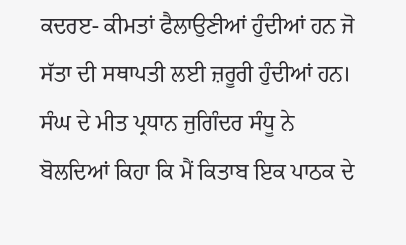ਕਦਰੲ- ਕੀਮਤਾਂ ਫੈਲਾਉਣੀਆਂ ਹੁੰਦੀਆਂ ਹਨ ਜੋ ਸੱਤਾ ਦੀ ਸਥਾਪਤੀ ਲਈ ਜ਼ਰੂਰੀ ਹੁੰਦੀਆਂ ਹਨ। ਸੰਘ ਦੇ ਮੀਤ ਪ੍ਰਧਾਨ ਜੁਗਿੰਦਰ ਸੰਧੂ ਨੇ ਬੋਲਦਿਆਂ ਕਿਹਾ ਕਿ ਮੈਂ ਕਿਤਾਬ ਇਕ ਪਾਠਕ ਦੇ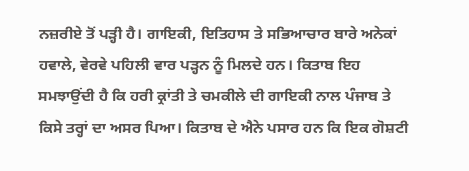ਨਜ਼ਰੀਏ ਤੋਂ ਪੜ੍ਹੀ ਹੈ। ਗਾਇਕੀ, ਇਤਿਹਾਸ ਤੇ ਸਭਿਆਚਾਰ ਬਾਰੇ ਅਨੇਕਾਂ ਹਵਾਲੇ, ਵੇਰਵੇ ਪਹਿਲੀ ਵਾਰ ਪੜ੍ਹਨ ਨੂੰ ਮਿਲਦੇ ਹਨ। ਕਿਤਾਬ ਇਹ ਸਮਝਾਉਂਦੀ ਹੈ ਕਿ ਹਰੀ ਕ੍ਰਾਂਤੀ ਤੇ ਚਮਕੀਲੇ ਦੀ ਗਾਇਕੀ ਨਾਲ ਪੰਜਾਬ ਤੇ ਕਿਸੇ ਤਰ੍ਹਾਂ ਦਾ ਅਸਰ ਪਿਆ। ਕਿਤਾਬ ਦੇ ਐਨੇ ਪਸਾਰ ਹਨ ਕਿ ਇਕ ਗੋਸ਼ਟੀ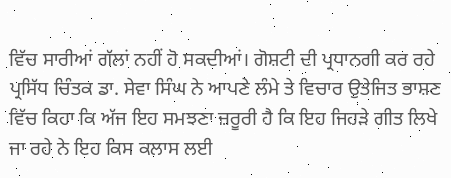ਵਿੱਚ ਸਾਰੀਆਂ ਗੱਲਾਂ ਨਹੀਂ ਹੋ ਸਕਦੀਆਂ। ਗੋਸ਼ਟੀ ਦੀ ਪ੍ਰਧਾਨਗੀ ਕਰ ਰਹੇ ਪ੍ਰਸਿੱਧ ਚਿੰਤਕ ਡਾ. ਸੇਵਾ ਸਿੰਘ ਨੇ ਆਪਣੇ ਲੰਮੇ ਤੇ ਵਿਚਾਰ ਉਤੇਜਿਤ ਭਾਸ਼ਣ ਵਿੱਚ ਕਿਹਾ ਕਿ ਅੱਜ ਇਹ ਸਮਝਣਾ ਜ਼ਰੂਰੀ ਹੈ ਕਿ ਇਹ ਜਿਹੜੇ ਗੀਤ ਲਿਖੇ ਜਾ ਰਹੇ ਨੇ ਇਹ ਕਿਸ ਕਲਾਸ ਲਈ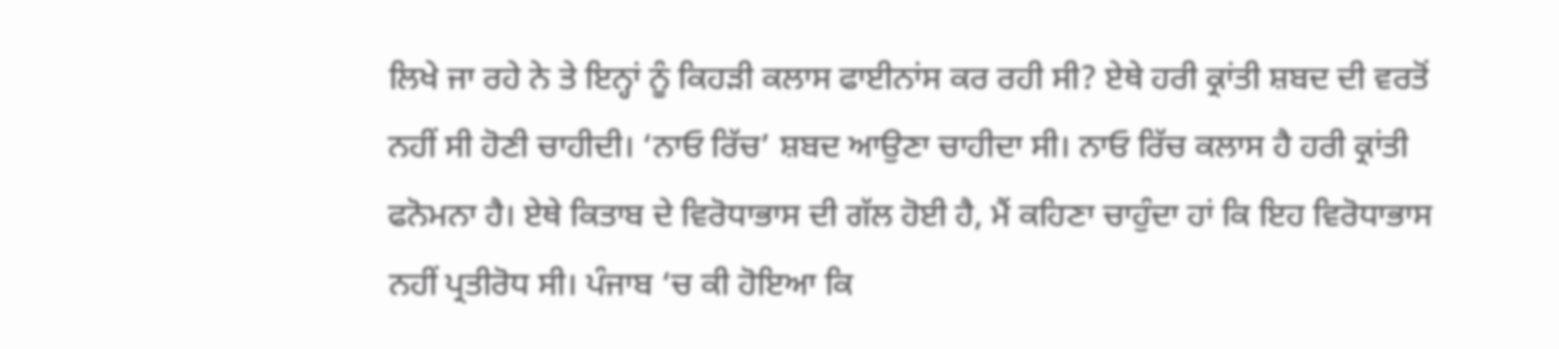ਲਿਖੇ ਜਾ ਰਹੇ ਨੇ ਤੇ ਇਨ੍ਹਾਂ ਨੂੰ ਕਿਹੜੀ ਕਲਾਸ ਫਾਈਨਾਂਸ ਕਰ ਰਹੀ ਸੀ? ਏਥੇ ਹਰੀ ਕ੍ਰਾਂਤੀ ਸ਼ਬਦ ਦੀ ਵਰਤੋਂ ਨਹੀਂ ਸੀ ਹੋਣੀ ਚਾਹੀਦੀ। ‘ਨਾਓ ਰਿੱਚ’ ਸ਼ਬਦ ਆਉਣਾ ਚਾਹੀਦਾ ਸੀ। ਨਾਓ ਰਿੱਚ ਕਲਾਸ ਹੈ ਹਰੀ ਕ੍ਰਾਂਤੀ ਫਨੋਮਨਾ ਹੈ। ਏਥੇ ਕਿਤਾਬ ਦੇ ਵਿਰੋਧਾਭਾਸ ਦੀ ਗੱਲ ਹੋਈ ਹੈ, ਮੈਂ ਕਹਿਣਾ ਚਾਹੁੰਦਾ ਹਾਂ ਕਿ ਇਹ ਵਿਰੋਧਾਭਾਸ ਨਹੀਂ ਪ੍ਰਤੀਰੋਧ ਸੀ। ਪੰਜਾਬ ‘ਚ ਕੀ ਹੋਇਆ ਕਿ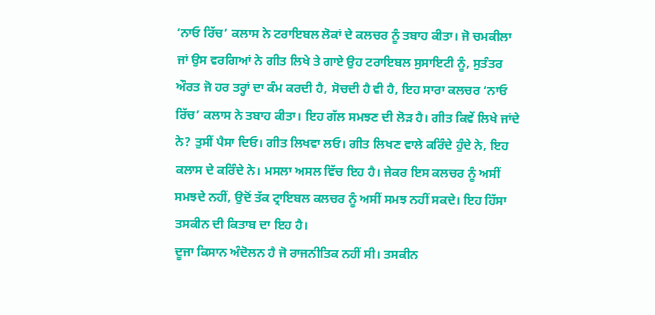‘ਨਾਓ ਰਿੱਚ’ ਕਲਾਸ ਨੇ ਟਰਾਇਬਲ ਲੋਕਾਂ ਦੇ ਕਲਚਰ ਨੂੰ ਤਬਾਹ ਕੀਤਾ। ਜੋ ਚਮਕੀਲਾ ਜਾਂ ਉਸ ਵਰਗਿਆਂ ਨੇ ਗੀਤ ਲਿਖੇ ਤੇ ਗਾਏ ਉਹ ਟਰਾਇਬਲ ਸੁਸਾਇਟੀ ਨੂੰ, ਸੁਤੰਤਰ ਔਰਤ ਜੋ ਹਰ ਤਰ੍ਹਾਂ ਦਾ ਕੰਮ ਕਰਦੀ ਹੈ, ਸੋਚਦੀ ਹੈ ਵੀ ਹੈ, ਇਹ ਸਾਰਾ ਕਲਚਰ ‘ਨਾਓ ਰਿੱਚ’ ਕਲਾਸ ਨੇ ਤਬਾਹ ਕੀਤਾ। ਇਹ ਗੱਲ ਸਮਝਣ ਦੀ ਲੋੜ ਹੈ। ਗੀਤ ਕਿਵੇਂ ਲਿਖੇ ਜਾਂਦੇ ਨੇ? ਤੁਸੀਂ ਪੈਸਾ ਦਿਓ। ਗੀਤ ਲਿਖਵਾ ਲਓ। ਗੀਤ ਲਿਖਣ ਵਾਲੇ ਕਰਿੰਦੇ ਹੁੰਦੇ ਨੇ, ਇਹ ਕਲਾਸ ਦੇ ਕਰਿੰਦੇ ਨੇ। ਮਸਲਾ ਅਸਲ ਵਿੱਚ ਇਹ ਹੈ। ਜੇਕਰ ਇਸ ਕਲਚਰ ਨੂੰ ਅਸੀਂ ਸਮਝਦੇ ਨਹੀਂ, ਉਦੋਂ ਤੱਕ ਟ੍ਰਾਇਬਲ ਕਲਚਰ ਨੂੰ ਅਸੀਂ ਸਮਝ ਨਹੀਂ ਸਕਦੇ। ਇਹ ਹਿੱਸਾ ਤਸਕੀਨ ਦੀ ਕਿਤਾਬ ਦਾ ਇਹ ਹੈ।
ਦੂਜਾ ਕਿਸਾਨ ਅੰਦੋਲਨ ਹੈ ਜੋ ਰਾਜਨੀਤਿਕ ਨਹੀਂ ਸੀ। ਤਸਕੀਨ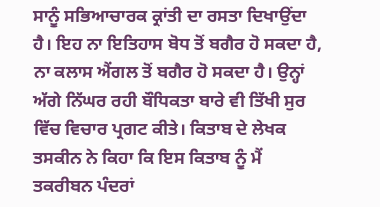ਸਾਨੂੰ ਸਭਿਆਚਾਰਕ ਕ੍ਰਾਂਤੀ ਦਾ ਰਸਤਾ ਦਿਖਾਉਂਦਾ ਹੈ। ਇਹ ਨਾ ਇਤਿਹਾਸ ਬੋਧ ਤੋਂ ਬਗੈਰ ਹੋ ਸਕਦਾ ਹੈ, ਨਾ ਕਲਾਸ ਐਂਗਲ ਤੋਂ ਬਗੈਰ ਹੋ ਸਕਦਾ ਹੈ। ਉਨ੍ਹਾਂ ਅੱਗੇ ਨਿੱਘਰ ਰਹੀ ਬੌਧਿਕਤਾ ਬਾਰੇ ਵੀ ਤਿੱਖੀ ਸੁਰ ਵਿੱਚ ਵਿਚਾਰ ਪ੍ਰਗਟ ਕੀਤੇ। ਕਿਤਾਬ ਦੇ ਲੇਖਕ ਤਸਕੀਨ ਨੇ ਕਿਹਾ ਕਿ ਇਸ ਕਿਤਾਬ ਨੂੰ ਮੈਂ ਤਕਰੀਬਨ ਪੰਦਰਾਂ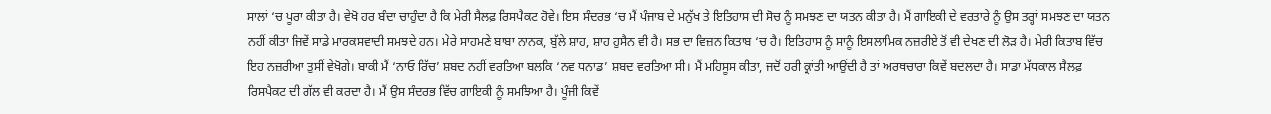ਸਾਲਾਂ ‘ਚ ਪੂਰਾ ਕੀਤਾ ਹੈ। ਵੇਖੋ ਹਰ ਬੰਦਾ ਚਾਹੁੰਦਾ ਹੈ ਕਿ ਮੇਰੀ ਸੈਲਫ਼ ਰਿਸਪੈਕਟ ਹੋਵੇ। ਇਸ ਸੰਦਰਭ ‘ਚ ਮੈਂ ਪੰਜਾਬ ਦੇ ਮਨੁੱਖ ਤੇ ਇਤਿਹਾਸ ਦੀ ਸੋਚ ਨੂੰ ਸਮਝਣ ਦਾ ਯਤਨ ਕੀਤਾ ਹੈ। ਮੈਂ ਗਾਇਕੀ ਦੇ ਵਰਤਾਰੇ ਨੂੰ ਉਸ ਤਰ੍ਹਾਂ ਸਮਝਣ ਦਾ ਯਤਨ ਨਹੀਂ ਕੀਤਾ ਜਿਵੇਂ ਸਾਡੇ ਮਾਰਕਸਵਾਦੀ ਸਮਝਦੇ ਹਨ। ਮੇਰੇ ਸਾਹਮਣੇ ਬਾਬਾ ਨਾਨਕ, ਬੁੱਲੇ ਸ਼ਾਹ, ਸ਼ਾਹ ਹੁਸੈਨ ਵੀ ਹੈ। ਸਭ ਦਾ ਵਿਜ਼ਨ ਕਿਤਾਬ ‘ਚ ਹੈ। ਇਤਿਹਾਸ ਨੂੰ ਸਾਨੂੰ ਇਸਲਾਮਿਕ ਨਜ਼ਰੀਏ ਤੋਂ ਵੀ ਦੇਖਣ ਦੀ ਲੋੜ ਹੈ। ਮੇਰੀ ਕਿਤਾਬ ਵਿੱਚ ਇਹ ਨਜ਼ਰੀਆ ਤੁਸੀਂ ਵੇਖੋਗੇ। ਬਾਕੀ ਮੈਂ ‘ਨਾਓ ਰਿੱਚ’ ਸ਼ਬਦ ਨਹੀਂ ਵਰਤਿਆ ਬਲਕਿ ‘ਨਵ ਧਨਾਡ’ ਸ਼ਬਦ ਵਰਤਿਆ ਸੀ। ਮੈਂ ਮਹਿਸੂਸ ਕੀਤਾ, ਜਦੋਂ ਹਰੀ ਕ੍ਰਾਂਤੀ ਆਉਂਦੀ ਹੈ ਤਾਂ ਅਰਥਚਾਰਾ ਕਿਵੇਂ ਬਦਲਦਾ ਹੈ। ਸਾਡਾ ਮੱਧਕਾਲ ਸੈਲਫ਼ ਰਿਸਪੈਕਟ ਦੀ ਗੱਲ ਵੀ ਕਰਦਾ ਹੈ। ਮੈਂ ਉਸ ਸੰਦਰਭ ਵਿੱਚ ਗਾਇਕੀ ਨੂੰ ਸਮਝਿਆ ਹੈ। ਪੂੰਜੀ ਕਿਵੇਂ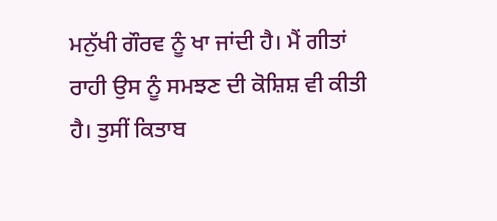ਮਨੁੱਖੀ ਗੌਰਵ ਨੂੰ ਖਾ ਜਾਂਦੀ ਹੈ। ਮੈਂ ਗੀਤਾਂ ਰਾਹੀ ਉਸ ਨੂੰ ਸਮਝਣ ਦੀ ਕੋਸ਼ਿਸ਼ ਵੀ ਕੀਤੀ ਹੈ। ਤੁਸੀਂ ਕਿਤਾਬ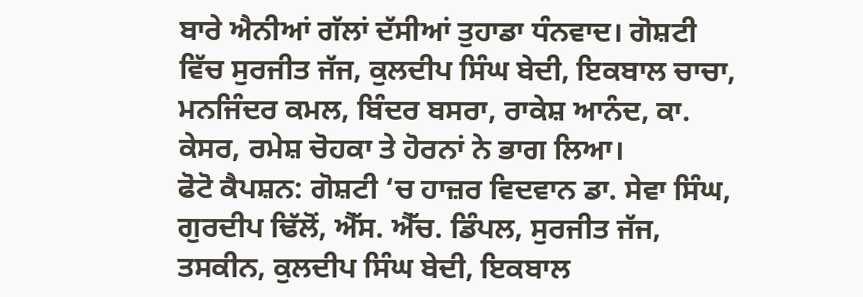ਬਾਰੇ ਐਨੀਆਂ ਗੱਲਾਂ ਦੱਸੀਆਂ ਤੁਹਾਡਾ ਧੰਨਵਾਦ। ਗੋਸ਼ਟੀ ਵਿੱਚ ਸੁਰਜੀਤ ਜੱਜ, ਕੁਲਦੀਪ ਸਿੰਘ ਬੇਦੀ, ਇਕਬਾਲ ਚਾਚਾ, ਮਨਜਿੰਦਰ ਕਮਲ, ਬਿੰਦਰ ਬਸਰਾ, ਰਾਕੇਸ਼ ਆਨੰਦ, ਕਾ. ਕੇਸਰ, ਰਮੇਸ਼ ਚੋਹਕਾ ਤੇ ਹੋਰਨਾਂ ਨੇ ਭਾਗ ਲਿਆ।
ਫੋਟੋ ਕੈਪਸ਼ਨ: ਗੋਸ਼ਟੀ ‘ਚ ਹਾਜ਼ਰ ਵਿਦਵਾਨ ਡਾ. ਸੇਵਾ ਸਿੰਘ, ਗੁਰਦੀਪ ਢਿੱਲੋਂ, ਐੱਸ. ਐੱਚ. ਡਿੰਪਲ, ਸੁਰਜੀਤ ਜੱਜ, ਤਸਕੀਨ, ਕੁਲਦੀਪ ਸਿੰਘ ਬੇਦੀ, ਇਕਬਾਲ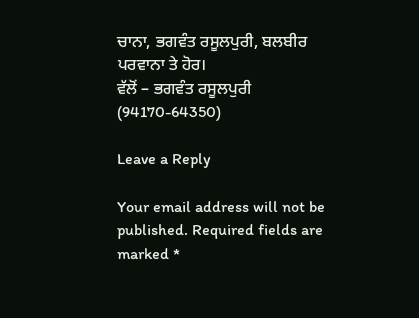ਚਾਨਾ, ਭਗਵੰਤ ਰਸੂਲਪੁਰੀ, ਬਲਬੀਰ ਪਰਵਾਨਾ ਤੇ ਹੋਰ।
ਵੱਲੋਂ – ਭਗਵੰਤ ਰਸੂਲਪੁਰੀ (94170-64350)

Leave a Reply

Your email address will not be published. Required fields are marked *